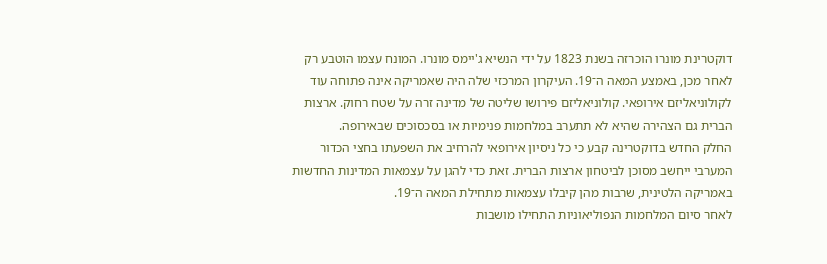דוקטרינת מונרו הוכרזה בשנת 1823 על ידי הנשיא ג'יימס מונרו. המונח עצמו הוטבע רק לאחר מכן, באמצע המאה ה־19. העיקרון המרכזי שלה היה שאמריקה אינה פתוחה עוד לקולוניאליזם אירופאי. קולוניאליזם פירושו שליטה של מדינה זרה על שטח רחוק. ארצות הברית גם הצהירה שהיא לא תתערב במלחמות פנימיות או בסכסוכים שבאירופה.
החלק החדש בדוקטרינה קבע כי כל ניסיון אירופאי להרחיב את השפעתו בחצי הכדור המערבי ייחשב מסוכן לביטחון ארצות הברית. זאת כדי להגן על עצמאות המדינות החדשות באמריקה הלטינית, שרבות מהן קיבלו עצמאות מתחילת המאה ה־19.
לאחר סיום המלחמות הנפוליאוניות התחילו מושבות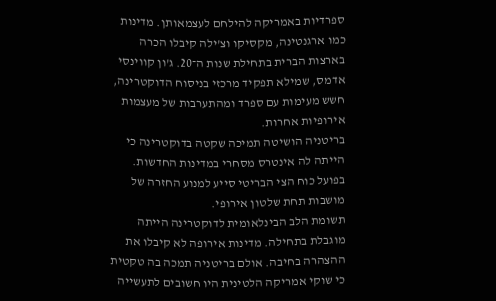ספרדיות באמריקה להילחם לעצמאותן. מדינות כמו ארגנטינה, מקסיקו וצ'ילה קיבלו הכרה בארצות הברית בתחילת שנות ה־20. ג'ון קווינסי אדמס, שמילא תפקיד מרכזי בניסוח הדוקטרינה, חשש מעימות עם ספרד ומהתערבות של מעצמות אירופיות אחרות.
בריטניה הושיטה תמיכה שקטה בדוקטרינה כי הייתה לה אינטרס מסחרי במדינות החדשות. בפועל כוח הצי הבריטי סייע למנוע החזרה של מושבות תחת שלטון אירופי.
תשומת הלב הבינלאומית לדוקטרינה הייתה מוגבלת בתחילה. מדינות אירופה לא קיבלו את ההצהרה בחיבה. אולם בריטניה תמכה בה טקטית כי שוקי אמריקה הלטינית היו חשובים לתעשייה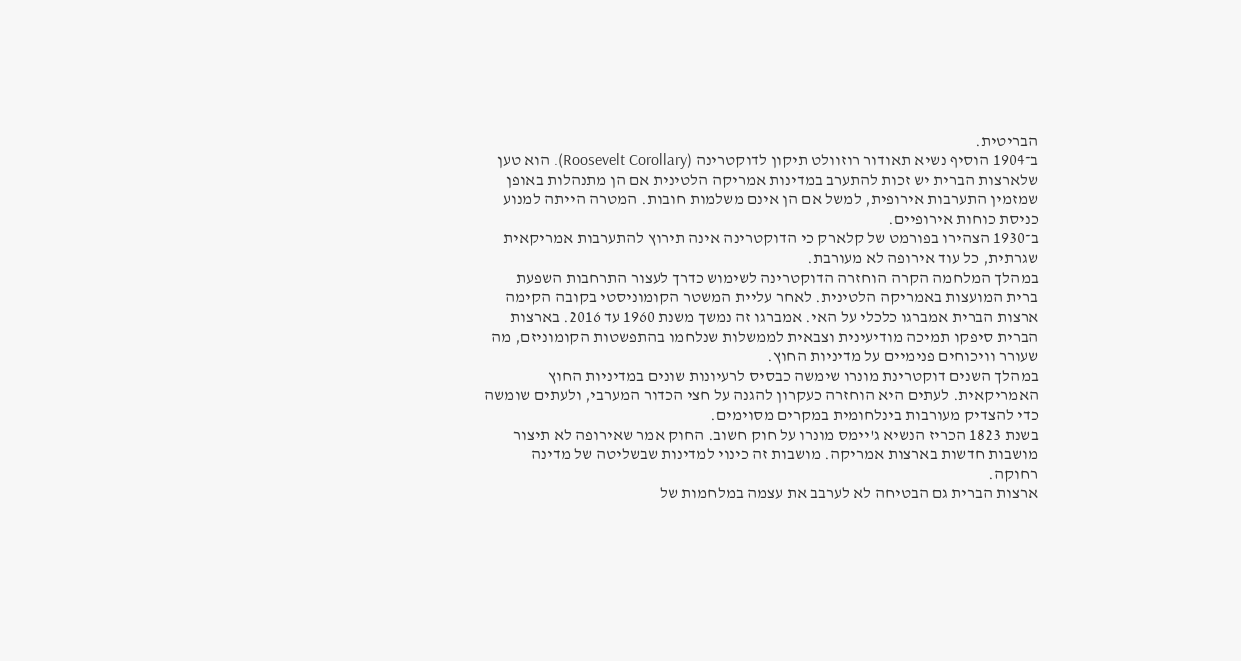הבריטית.
ב־1904 הוסיף נשיא תאודור רוזוולט תיקון לדוקטרינה (Roosevelt Corollary). הוא טען שלארצות הברית יש זכות להתערב במדינות אמריקה הלטינית אם הן מתנהלות באופן שמזמין התערבות אירופית, למשל אם הן אינם משלמות חובות. המטרה הייתה למנוע כניסת כוחות אירופיים.
ב־1930 הצהירו בפורמט של קלארק כי הדוקטרינה אינה תירוץ להתערבות אמריקאית שגרתית, כל עוד אירופה לא מעורבת.
במהלך המלחמה הקרה הוחזרה הדוקטרינה לשימוש כדרך לעצור התרחבות השפעת ברית המועצות באמריקה הלטינית. לאחר עליית המשטר הקומוניסטי בקובה הקימה ארצות הברית אמברגו כלכלי על האי. אמברגו זה נמשך משנת 1960 עד 2016. בארצות הברית סיפקו תמיכה מודיעינית וצבאית לממשלות שנלחמו בהתפשטות הקומוניזם, מה שעורר וויכוחים פנימיים על מדיניות החוץ.
במהלך השנים דוקטרינת מונרו שימשה כבסיס לרעיונות שונים במדיניות החוץ האמריקאית. לעתים היא הוחזרה כעקרון להגנה על חצי הכדור המערבי, ולעתים שומשה כדי להצדיק מעורבות בינלחומית במקרים מסוימים.
בשנת 1823 הכריז הנשיא ג'יימס מונרו על חוק חשוב. החוק אמר שאירופה לא תיצור מושבות חדשות בארצות אמריקה. מושבות זה כינוי למדינות שבשליטה של מדינה רחוקה.
ארצות הברית גם הבטיחה לא לערבב את עצמה במלחמות של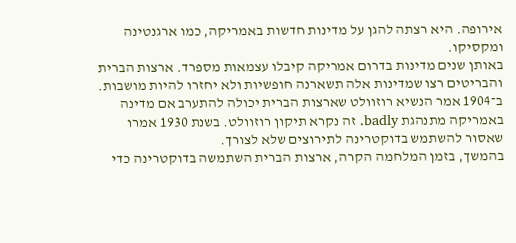אירופה. היא רצתה להגן על מדינות חדשות באמריקה, כמו ארגנטינה ומקסיקו.
באותן שנים מדינות בדרום אמריקה קיבלו עצמאות מספרד. ארצות הברית והבריטים רצו שמדינות אלה תשארנה חופשיות ולא יחזרו להיות מושבות.
ב־1904 אמר הנשיא רוזוולט שארצות הברית יכולה להתערב אם מדינה באמריקה מתנהגת badly. זה נקרא תיקון רוזוולט. בשנת 1930 אמרו שאסור להשתמש בדוקטרינה לתירוצים שלא לצורך.
בהמשך, בזמן המלחמה הקרה, ארצות הברית השתמשה בדוקטרינה כדי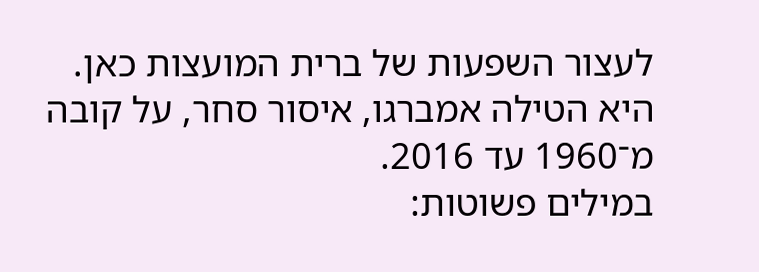לעצור השפעות של ברית המועצות כאן. היא הטילה אמברגו, איסור סחר, על קובה מ־1960 עד 2016.
במילים פשוטות: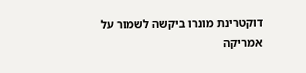דוקטרינת מונרו ביקשה לשמור על אמריקה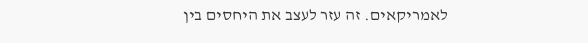לאמריקאים. זה עזר לעצב את היחסים בין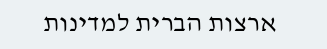ארצות הברית למדינות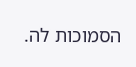הסמוכות לה.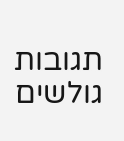תגובות גולשים